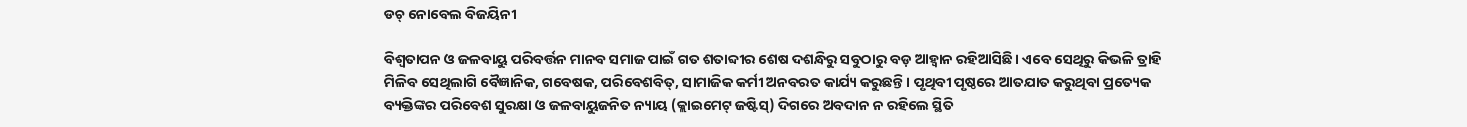ଡଚ୍‌ ନୋବେଲ ବିଜୟିନୀ

ବିଶ୍ୱତାପନ ଓ ଜଳବାୟୁ ପରିବର୍ତ୍ତନ ମାନବ ସମାଜ ପାଇଁ ଗତ ଶତାବ୍ଦୀର ଶେଷ ଦଶନ୍ଧିରୁ ସବୁଠାରୁ ବଡ଼ ଆହ୍ବାନ ରହିଆସିଛି। ଏବେ ସେଥିରୁ କିଭଳି ତ୍ରାହି ମିଳିବ ସେଥିଲାଗି ବୈଜ୍ଞାନିକ, ଗବେଷକ, ପରିବେଶବିତ୍‌, ସାମାଜିକ କର୍ମୀ ଅନବରତ କାର୍ଯ୍ୟ କରୁଛନ୍ତି। ପୃଥିବୀ ପୃଷ୍ଠରେ ଆତଯାତ କରୁଥିବା ପ୍ରତ୍ୟେକ ବ୍ୟକ୍ତିଙ୍କର ପରିବେଶ ସୁରକ୍ଷା ଓ ଜଳବାୟୁଜନିତ ନ୍ୟାୟ (କ୍ଲାଇମେଟ୍‌ ଜଷ୍ଟିସ୍‌) ଦିଗରେ ଅବଦାନ ନ ରହିଲେ ସ୍ଥିତି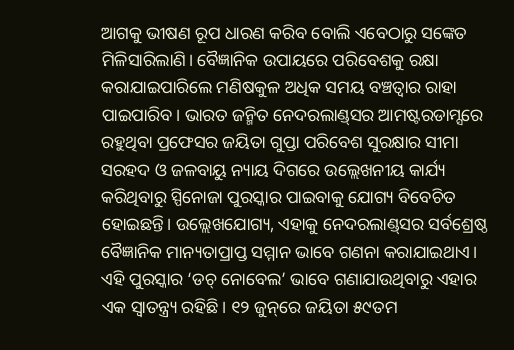ଆଗକୁ ଭୀଷଣ ରୂପ ଧାରଣ କରିବ ବୋଲି ଏବେଠାରୁ ସଙ୍କେତ ମିଳିସାରିଲାଣି। ବୈଜ୍ଞାନିକ ଉପାୟରେ ପରିବେଶକୁ ରକ୍ଷା କରାଯାଇପାରିଲେ ମଣିଷକୁଳ ଅଧିକ ସମୟ ବଞ୍ଚତ୍ବାର ରାହା ପାଇପାରିବ। ଭାରତ ଜନ୍ମିତ ନେଦରଲାଣ୍ଡ୍‌ସର ଆମଷ୍ଟରଡାମ୍ସରେ ରହୁଥିବା ପ୍ରଫେସର ଜୟିତା ଗୁପ୍ତା ପରିବେଶ ସୁରକ୍ଷାର ସୀମା ସରହଦ ଓ ଜଳବାୟୁ ନ୍ୟାୟ ଦିଗରେ ଉଲ୍ଲେଖନୀୟ କାର୍ଯ୍ୟ କରିଥିବାରୁ ସ୍ପିନୋଜା ପୁରସ୍କାର ପାଇବାକୁ ଯୋଗ୍ୟ ବିବେଚିତ ହୋଇଛନ୍ତି। ଉଲ୍ଲେଖଯୋଗ୍ୟ, ଏହାକୁ ନେଦରଲାଣ୍ଡ୍‌ସର ସର୍ବଶ୍ରେଷ୍ଠ ବୈଜ୍ଞାନିକ ମାନ୍ୟତାପ୍ରାପ୍ତ ସମ୍ମାନ ଭାବେ ଗଣନା କରାଯାଇଥାଏ। ଏହି ପୁରସ୍କାର ‘ଡଚ୍‌ ନୋବେଲ’ ଭାବେ ଗଣାଯାଉଥିବାରୁ ଏହାର ଏକ ସ୍ବାତନ୍ତ୍ର୍ୟ ରହିଛି। ୧୨ ଜୁନ୍‌ରେ ଜୟିତା ୫୯ତମ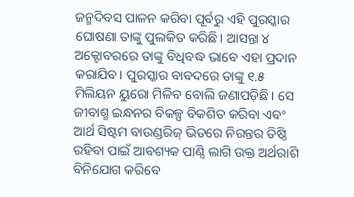ଜନ୍ମଦିବସ ପାଳନ କରିବା ପୂର୍ବରୁ ଏହି ପୁରସ୍କାର ଘୋଷଣା ତାଙ୍କୁ ପୁଲକିତ କରିଛି। ଆସନ୍ତା ୪ ଅକ୍ଟୋବରରେ ତାଙ୍କୁ ବିଧିବଦ୍ଧ ଭାବେ ଏହା ପ୍ରଦାନ କରାଯିବ। ପୁରସ୍କାର ବାବଦରେ ତାଙ୍କୁ ୧.୫ ମିଲିୟନ ୟୁରୋ ମିଳିବ ବୋଲି ଜଣାପଡ଼ିଛି। ସେ ଜୀବାଶ୍ମ ଇନ୍ଧନର ବିକଳ୍ପ ବିକଶିତ କରିବା ଏବଂ ଆର୍ଥ ସିଷ୍ଟମ ବାଉଣ୍ଡରିଜ୍‌ ଭିତରେ ନିରନ୍ତର ତିଷ୍ଠି ରହିବା ପାଇଁ ଆବଶ୍ୟକ ପାଣ୍ଠି ଲାଗି ଉକ୍ତ ଅର୍ଥରାଶି ବିନିଯୋଗ କରିବେ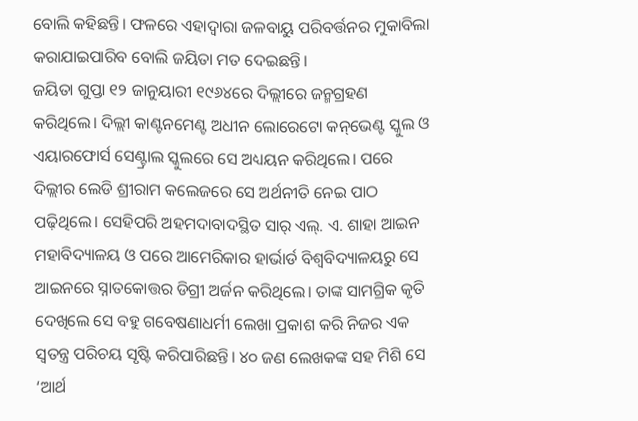ବୋଲି କହିଛନ୍ତି। ଫଳରେ ଏହାଦ୍ୱାରା ଜଳବାୟୁ ପରିବର୍ତ୍ତନର ମୁକାବିଲା କରାଯାଇପାରିବ ବୋଲି ଜୟିତା ମତ ଦେଇଛନ୍ତି।
ଜୟିତା ଗୁପ୍ତା ୧୨ ଜାନୁୟାରୀ ୧୯୬୪ରେ ଦିଲ୍ଲୀରେ ଜନ୍ମଗ୍ରହଣ କରିଥିଲେ। ଦିଲ୍ଲୀ କାଣ୍ଟନମେଣ୍ଟ ଅଧୀନ ଲୋରେଟୋ କନ୍‌ଭେଣ୍ଟ ସ୍କୁଲ ଓ ଏୟାରଫୋର୍ସ ସେଣ୍ଟ୍ରାଲ ସ୍କୁଲରେ ସେ ଅଧ୍ୟୟନ କରିଥିଲେ। ପରେ ଦିଲ୍ଲୀର ଲେଡି ଶ୍ରୀରାମ କଲେଜରେ ସେ ଅର୍ଥନୀତି ନେଇ ପାଠ ପଢ଼ିଥିଲେ। ସେହିପରି ଅହମଦାବାଦସ୍ଥିତ ସାର୍‌ ଏଲ୍‌. ଏ. ଶାହା ଆଇନ ମହାବିଦ୍ୟାଳୟ ଓ ପରେ ଆମେରିକାର ହାର୍ଭାର୍ଡ ବିଶ୍ୱବିଦ୍ୟାଳୟରୁ ସେ ଆଇନରେ ସ୍ନାତକୋତ୍ତର ଡିଗ୍ରୀ ଅର୍ଜନ କରିଥିଲେ। ତାଙ୍କ ସାମଗ୍ରିକ କୃତି ଦେଖିଲେ ସେ ବହୁ ଗବେଷଣାଧର୍ମୀ ଲେଖା ପ୍ରକାଶ କରି ନିଜର ଏକ ସ୍ବତନ୍ତ୍ର ପରିଚୟ ସୃଷ୍ଟି କରିପାରିଛନ୍ତି। ୪୦ ଜଣ ଲେଖକଙ୍କ ସହ ମିଶି ସେ ‘ଆର୍ଥ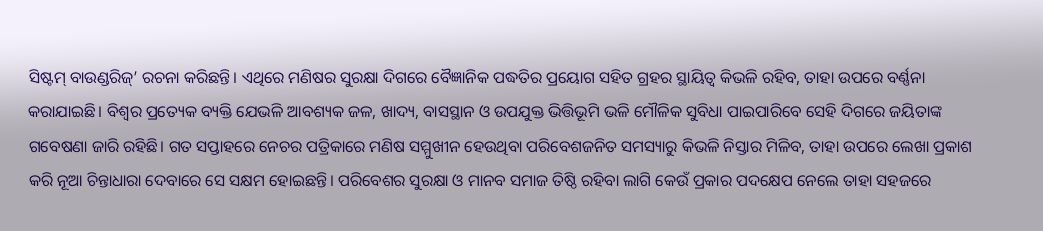ସିଷ୍ଟମ୍‌ ବାଉଣ୍ଡରିଜ୍‌’ ରଚନା କରିଛନ୍ତି। ଏଥିରେ ମଣିଷର ସୁରକ୍ଷା ଦିଗରେ ବୈଜ୍ଞାନିକ ପଦ୍ଧତିର ପ୍ରୟୋଗ ସହିତ ଗ୍ରହର ସ୍ଥାୟିତ୍ୱ କିଭଳି ରହିବ, ତାହା ଉପରେ ବର୍ଣ୍ଣନା କରାଯାଇଛି। ବିଶ୍ୱର ପ୍ରତ୍ୟେକ ବ୍ୟକ୍ତି ଯେଭଳି ଆବଶ୍ୟକ ଜଳ, ଖାଦ୍ୟ, ବାସସ୍ଥାନ ଓ ଉପଯୁକ୍ତ ଭିତ୍ତିଭୂମି ଭଳି ମୌଳିକ ସୁବିଧା ପାଇପାରିବେ ସେହି ଦିଗରେ ଜୟିତାଙ୍କ ଗବେଷଣା ଜାରି ରହିଛି। ଗତ ସପ୍ତାହରେ ନେଚର ପତ୍ରିକାରେ ମଣିଷ ସମ୍ମୁଖୀନ ହେଉଥିବା ପରିବେଶଜନିତ ସମସ୍ୟାରୁ କିଭଳି ନିସ୍ତାର ମିଳିବ, ତାହା ଉପରେ ଲେଖା ପ୍ରକାଶ କରି ନୂଆ ଚିନ୍ତାଧାରା ଦେବାରେ ସେ ସକ୍ଷମ ହୋଇଛନ୍ତି। ପରିବେଶର ସୁରକ୍ଷା ଓ ମାନବ ସମାଜ ତିଷ୍ଠି ରହିବା ଲାଗି କେଉଁ ପ୍ରକାର ପଦକ୍ଷେପ ନେଲେ ତାହା ସହଜରେ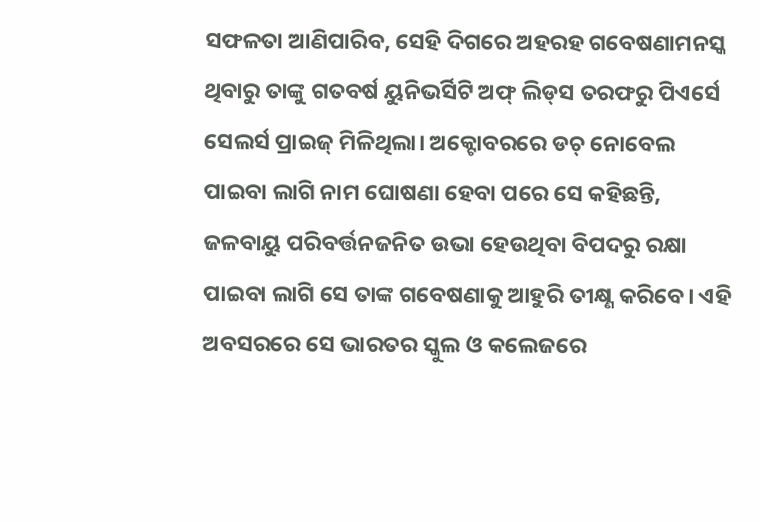ସଫଳତା ଆଣିପାରିବ, ସେହି ଦିଗରେ ଅହରହ ଗବେଷଣାମନସ୍କ ଥିବାରୁ ତାଙ୍କୁ ଗତବର୍ଷ ୟୁନିଭର୍ସିଟି ଅଫ୍‌ ଲିଡ୍‌ସ ତରଫରୁ ପିଏର୍ସେ ସେଲର୍ସ ପ୍ରାଇଜ୍‌ ମିଳିଥିଲା। ଅକ୍ଟୋବରରେ ଡଚ୍‌ ନୋବେଲ ପାଇବା ଲାଗି ନାମ ଘୋଷଣା ହେବା ପରେ ସେ କହିଛନ୍ତି, ଜଳବାୟୁ ପରିବର୍ତ୍ତନଜନିତ ଉଭା ହେଉଥିବା ବିପଦରୁ ରକ୍ଷା ପାଇବା ଲାଗି ସେ ତାଙ୍କ ଗବେଷଣାକୁ ଆହୁରି ତୀକ୍ଷ୍ଣ କରିବେ। ଏହି ଅବସରରେ ସେ ଭାରତର ସ୍କୁଲ ଓ କଲେଜରେ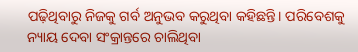ପଢ଼ିଥିବାରୁ ନିଜକୁ ଗର୍ବ ଅନୁଭବ କରୁଥିବା କହିଛନ୍ତି। ପରିବେଶକୁ ନ୍ୟାୟ ଦେବା ସଂକ୍ରାନ୍ତରେ ଚାଲିଥିବା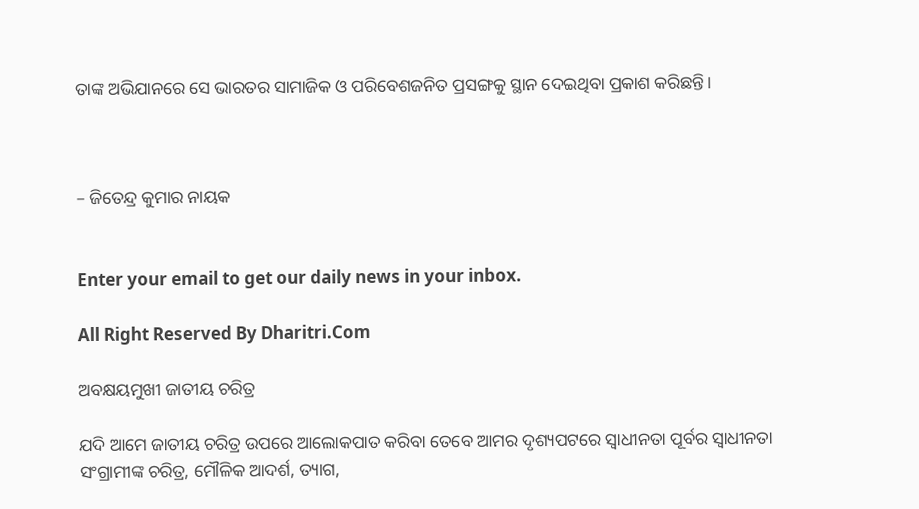ତାଙ୍କ ଅଭିଯାନରେ ସେ ଭାରତର ସାମାଜିକ ଓ ପରିବେଶଜନିତ ପ୍ରସଙ୍ଗକୁ ସ୍ଥାନ ଦେଇଥିବା ପ୍ରକାଶ କରିଛନ୍ତି।



– ଜିତେନ୍ଦ୍ର କୁମାର ନାୟକ


Enter your email to get our daily news in your inbox.

All Right Reserved By Dharitri.Com

ଅବକ୍ଷୟମୁଖୀ ଜାତୀୟ ଚରିତ୍ର

ଯଦି ଆମେ ଜାତୀୟ ଚରିତ୍ର ଉପରେ ଆଲୋକପାତ କରିବା ତେବେ ଆମର ଦୃଶ୍ୟପଟରେ ସ୍ବାଧୀନତା ପୂର୍ବର ସ୍ବାଧୀନତା ସଂଗ୍ରାମୀଙ୍କ ଚରିତ୍ର, ମୌଳିକ ଆଦର୍ଶ, ତ୍ୟାଗ,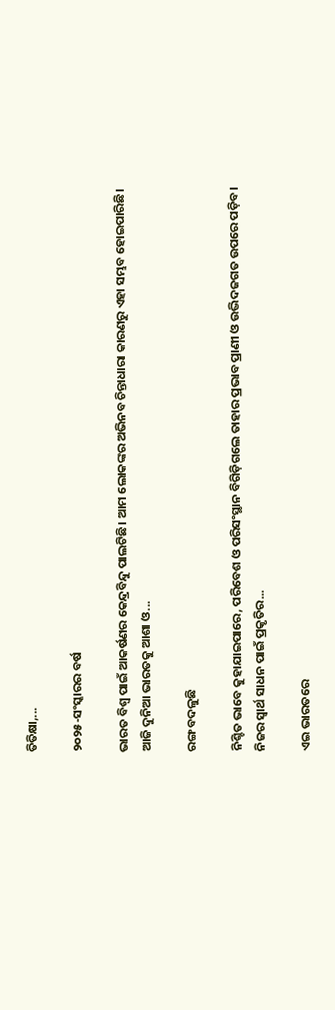ତିତିକ୍ଷା,...

୨୦୨୫-ସଂସ୍କାରର ବର୍ଷ

ଭାରତ ବିଶ୍ୱ ପାଇଁ ଆକର୍ଷଣର କେନ୍ଦ୍ରବିନ୍ଦୁ ପାଲଟିଛି। ଆମ ଲୋକଙ୍କର ଅଭିନବ ଚିନ୍ତାଧାରା କାରଣରୁ ଏହା ସମ୍ଭବ ହୋଇପାରିଛି। ଆଜି ଦୁନିଆ ଭାରତକୁ ଆଶା ଓ...

ରଙ୍ଗ ବଦଳୁଛି

ନିଶ୍ଚିତ ଭାବେ କୁହାଯାଇପାରେ, ପରିବେଶ ଓ ପରିସଂସ୍ଥାନ ବିଗିଡ଼ିଗଲେ ତାହାର ପ୍ରଭାବ ପ୍ରାଣୀ ଓ ଉଦ୍ଭିଦଜଗତ ଉପରେ ପଡ଼ିବ। ନିଜର ସ୍ବାର୍ଥ ସାଧନ ପାଇଁ ପ୍ରକୃତିର...

ଏଇ ଭାରତରେ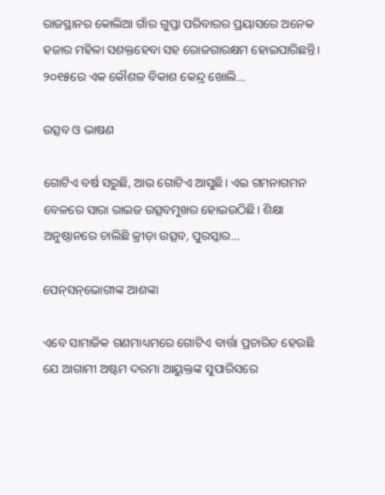ରାଜସ୍ଥାନର କୋଲିଆ ଗାଁର ଗୁପ୍ତା ପରିବାରର ପ୍ରୟାସରେ ଅନେକ ହଜାର ମହିଳା ସଶକ୍ତହେବା ସହ ରୋଜଗାରକ୍ଷମ ହୋଇପାରିଛନ୍ତି। ୨୦୧୫ରେ ଏକ କୌଶଳ ବିକାଶ କେନ୍ଦ୍ର ଖୋଲି...

ଉତ୍ସବ ଓ ଭାଷଣ

ଗୋଟିଏ ବର୍ଷ ସରୁଛି, ଆଉ ଗୋଟିଏ ଆସୁଛି। ଏଇ ଗମନାଗମନ ବେଳରେ ସାରା ରାଇଜ ଉତ୍ସବମୁଖର ହୋଇଉଠିଛି। ଶିକ୍ଷା ଅନୁଷ୍ଠାନରେ ଚାଲିଛି କ୍ରୀଡ଼ା ଉତ୍ସବ, ପୁରସ୍କାର...

ପେନ୍‌ସନ୍‌ଭୋଗୀଙ୍କ ଆଶଙ୍କା

ଏବେ ସାମାଜିକ ଗଣମାଧ୍ୟମରେ ଗୋଟିଏ ବାର୍ତ୍ତା ପ୍ରଚାରିତ ହେଉଛି ଯେ ଆଗାମୀ ଅଷ୍ଟମ ଦରମା ଆୟୁକ୍ତଙ୍କ ସୁପାରିସରେ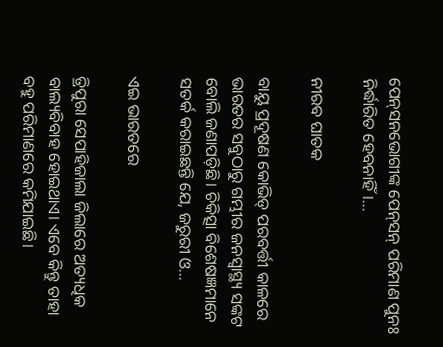ପେନ୍‌ସନଭୋଗୀଙ୍କ ପେନ୍‌ସନ୍‌ ପରିମାଣ ପୁନଃ ନିର୍ଦ୍ଧାରିତ ହେବନାହିଁ।...

ନୀରବ ଘାତକ

ବାୟୁ ପ୍ରଦୂଷଣ କୋଭିଡ୍‌ ପରବର୍ତ୍ତୀ କାଳରେ ଭାରତର ସବୁଠାରୁ ଗମ୍ଭୀର ଜନସ୍ବାସ୍ଥ୍ୟ ସଙ୍କଟ ବୋଲି ଜଣାପଡ଼ିଛି। ଚିକିତ୍ସା ବିଶେଷଜ୍ଞମାନେ ସତର୍କ କରାଇଛନ୍ତି ଯେ, ଜରୁରୀ ଓ...

ଏଇ ଭାରତରେ

ତ୍ରିପୁରା ସେପାହିଜାଲା ଜିଲାରେ ଅତ୍ୟଧିକ ବାଲ୍ୟବିବାହ ହୋଇଥାଏ। ଏବେ କିନ୍ତୁ ତାହା ବହୁ ପରିମାଣରେ କମିଯାଇଛି।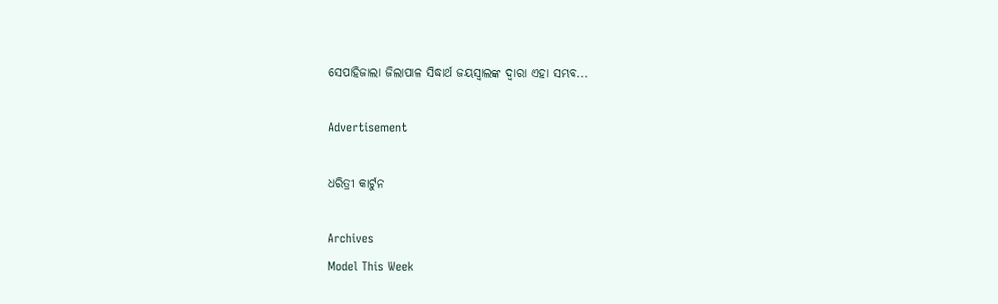ସେପାହିଜାଲା ଜିଲାପାଳ ସିଦ୍ଧାର୍ଥ ଜୟସ୍ବାଲଙ୍କ ଦ୍ୱାରା ଏହା ସମ୍ଭବ...

Advertisement

ଧରିତ୍ରୀ କାର୍ଟୁନ

Archives
Model This Week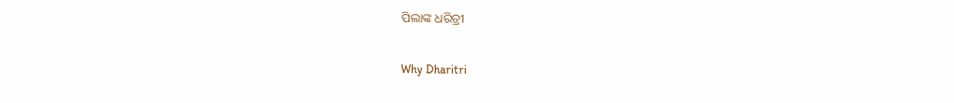ପିଲାଙ୍କ ଧରିତ୍ରୀ

Why Dharitri